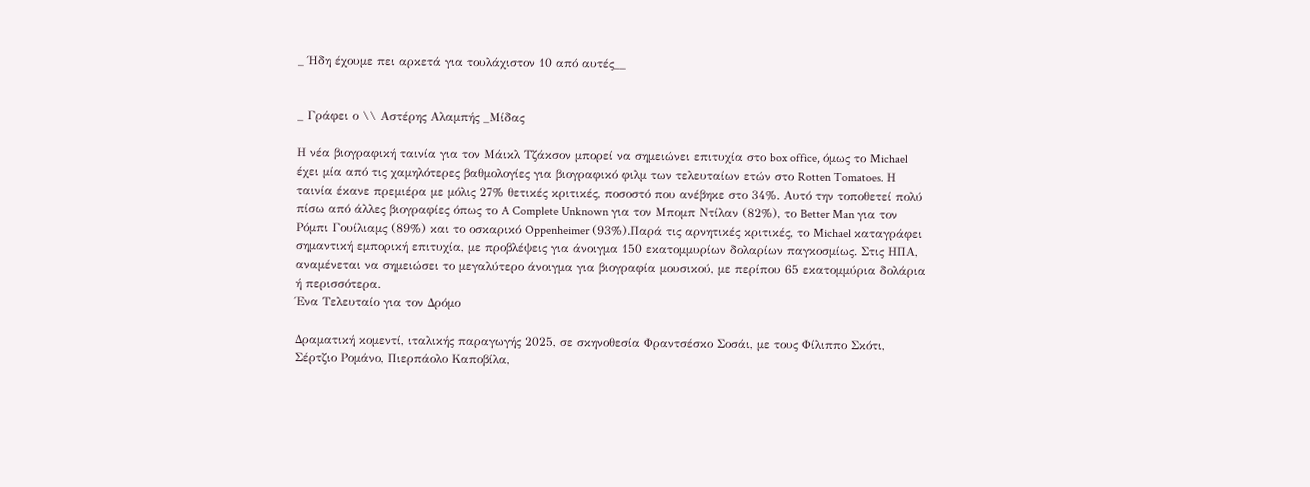_ Ήδη έχουμε πει αρκετά για τουλάχιστον 10 από αυτές__


_ Γράφει ο \\ Αστέρης Αλαμπής _Μίδας

Η νέα βιογραφική ταινία για τον Μάικλ Τζάκσον μπορεί να σημειώνει επιτυχία στο box office, όμως το Michael έχει μία από τις χαμηλότερες βαθμολογίες για βιογραφικό φιλμ των τελευταίων ετών στο Rotten Tomatoes. Η ταινία έκανε πρεμιέρα με μόλις 27% θετικές κριτικές, ποσοστό που ανέβηκε στο 34%. Αυτό την τοποθετεί πολύ πίσω από άλλες βιογραφίες όπως το A Complete Unknown για τον Μπομπ Ντίλαν (82%), το Better Man για τον Ρόμπι Γουίλιαμς (89%) και το οσκαρικό Oppenheimer (93%).Παρά τις αρνητικές κριτικές, το Michael καταγράφει σημαντική εμπορική επιτυχία, με προβλέψεις για άνοιγμα 150 εκατομμυρίων δολαρίων παγκοσμίως. Στις ΗΠΑ, αναμένεται να σημειώσει το μεγαλύτερο άνοιγμα για βιογραφία μουσικού, με περίπου 65 εκατομμύρια δολάρια ή περισσότερα.
Ένα Τελευταίο για τον Δρόμο

Δραματική κομεντί, ιταλικής παραγωγής 2025, σε σκηνοθεσία Φραντσέσκο Σοσάι, με τους Φίλιππο Σκότι, Σέρτζιο Ρομάνο, Πιερπάολο Καποβίλα,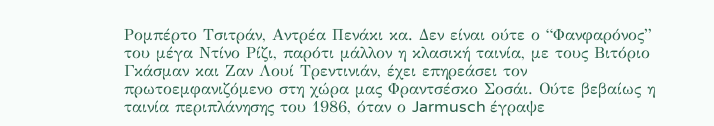Ρομπέρτο Τσιτράν, Αντρέα Πενάκι κα. Δεν είναι ούτε ο “Φανφαρόνος” του μέγα Ντίνο Ρίζι, παρότι μάλλον η κλασική ταινία, με τους Βιτόριο Γκάσμαν και Ζαν Λουί Τρεντινιάν, έχει επηρεάσει τον πρωτοεμφανιζόμενο στη χώρα μας Φραντσέσκο Σοσάι. Ούτε βεβαίως η ταινία περιπλάνησης του 1986, όταν ο Jarmusch έγραψε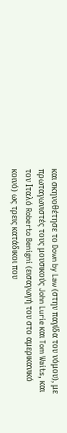και σκηνοθέτησε το Down by Law (στην παγίδα του νόμου), με πρωταγωνιστές τους μουσικούς John Lurie και Tom Waits, και τον Ιταλό Roberto Benigni (εισαγωγή του στο αμερικανικό κοινό) ως τρεις κατάδικοι που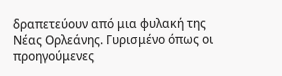δραπετεύουν από μια φυλακή της Νέας Ορλεάνης. Γυρισμένο όπως οι προηγούμενες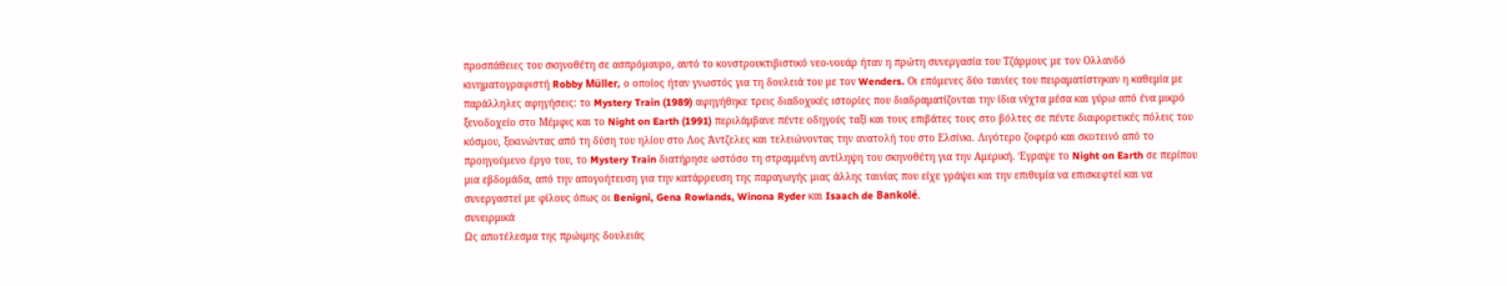προσπάθειες του σκηνοθέτη σε ασπρόμαυρο, αυτό το κονστρουκτιβιστικό νεο-νουάρ ήταν η πρώτη συνεργασία του Τζάρμους με τον Ολλανδό κινηματογραφιστή Robby Müller, ο οποίος ήταν γνωστός για τη δουλειά του με τον Wenders. Οι επόμενες δύο ταινίες του πειραματίστηκαν η καθεμία με παράλληλες αφηγήσεις: το Mystery Train (1989) αφηγήθηκε τρεις διαδοχικές ιστορίες που διαδραματίζονται την ίδια νύχτα μέσα και γύρω από ένα μικρό ξενοδοχείο στο Μέμφις και το Night on Earth (1991) περιλάμβανε πέντε οδηγούς ταξί και τους επιβάτες τους στο βόλτες σε πέντε διαφορετικές πόλεις του κόσμου, ξεκινώντας από τη δύση του ηλίου στο Λος Άντζελες και τελειώνοντας την ανατολή του στο Ελσίνκι. Λιγότερο ζοφερό και σκοτεινό από το προηγούμενο έργο του, το Mystery Train διατήρησε ωστόσο τη στραμμένη αντίληψη του σκηνοθέτη για την Αμερική. Έγραψε το Night on Earth σε περίπου μια εβδομάδα, από την απογοήτευση για την κατάρρευση της παραγωγής μιας άλλης ταινίας που είχε γράψει και την επιθυμία να επισκεφτεί και να συνεργαστεί με φίλους όπως οι Benigni, Gena Rowlands, Winona Ryder και Isaach de Bankolé.
συνειρμικά
Ως αποτέλεσμα της πρώιμης δουλειάς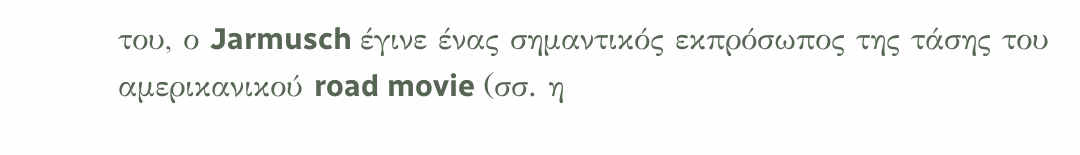του, ο Jarmusch έγινε ένας σημαντικός εκπρόσωπος της τάσης του αμερικανικού road movie (σσ. η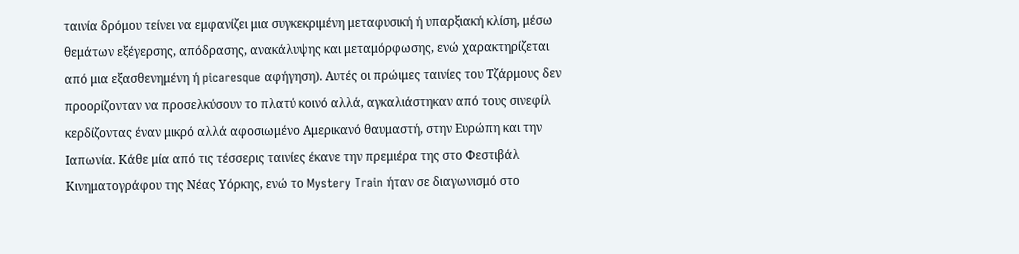ταινία δρόμου τείνει να εμφανίζει μια συγκεκριμένη μεταφυσική ή υπαρξιακή κλίση, μέσω θεμάτων εξέγερσης, απόδρασης, ανακάλυψης και μεταμόρφωσης, ενώ χαρακτηρίζεται από μια εξασθενημένη ή picaresque αφήγηση). Αυτές οι πρώιμες ταινίες του Τζάρμους δεν προορίζονταν να προσελκύσουν το πλατύ κοινό αλλά, αγκαλιάστηκαν από τους σινεφίλ κερδίζοντας έναν μικρό αλλά αφοσιωμένο Αμερικανό θαυμαστή, στην Ευρώπη και την Ιαπωνία. Κάθε μία από τις τέσσερις ταινίες έκανε την πρεμιέρα της στο Φεστιβάλ Κινηματογράφου της Νέας Υόρκης, ενώ το Mystery Train ήταν σε διαγωνισμό στο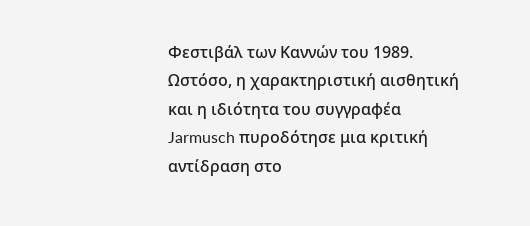Φεστιβάλ των Καννών του 1989. Ωστόσο, η χαρακτηριστική αισθητική και η ιδιότητα του συγγραφέα Jarmusch πυροδότησε μια κριτική αντίδραση στο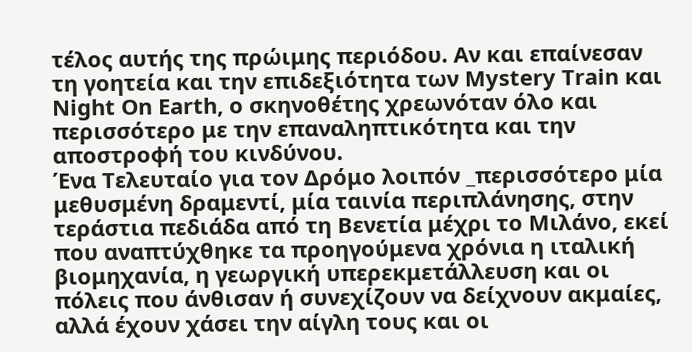τέλος αυτής της πρώιμης περιόδου. Αν και επαίνεσαν τη γοητεία και την επιδεξιότητα των Mystery Train και Night On Earth, ο σκηνοθέτης χρεωνόταν όλο και περισσότερο με την επαναληπτικότητα και την αποστροφή του κινδύνου.
Ένα Τελευταίο για τον Δρόμο λοιπόν _περισσότερο μία μεθυσμένη δραμεντί, μία ταινία περιπλάνησης, στην τεράστια πεδιάδα από τη Βενετία μέχρι το Μιλάνο, εκεί που αναπτύχθηκε τα προηγούμενα χρόνια η ιταλική βιομηχανία, η γεωργική υπερεκμετάλλευση και οι πόλεις που άνθισαν ή συνεχίζουν να δείχνουν ακμαίες, αλλά έχουν χάσει την αίγλη τους και οι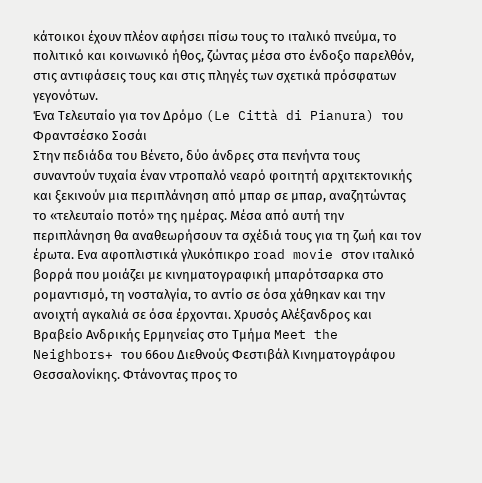κάτοικοι έχουν πλέον αφήσει πίσω τους το ιταλικό πνεύμα, το πολιτικό και κοινωνικό ήθος, ζώντας μέσα στο ένδοξο παρελθόν, στις αντιφάσεις τους και στις πληγές των σχετικά πρόσφατων γεγονότων.
Ένα Τελευταίο για τον Δρόμο (Le Città di Pianura) του Φραντσέσκο Σοσάι
Στην πεδιάδα του Βένετο, δύο άνδρες στα πενήντα τους συναντούν τυχαία έναν ντροπαλό νεαρό φοιτητή αρχιτεκτονικής και ξεκινούν μια περιπλάνηση από μπαρ σε μπαρ, αναζητώντας το «τελευταίο ποτό» της ημέρας. Μέσα από αυτή την περιπλάνηση θα αναθεωρήσουν τα σχέδιά τους για τη ζωή και τον έρωτα. Ενα αφοπλιστικά γλυκόπικρο road movie στον ιταλικό βορρά που μοιάζει με κινηματογραφική μπαρότσαρκα στο ρομαντισμό, τη νοσταλγία, το αντίο σε όσα χάθηκαν και την ανοιχτή αγκαλιά σε όσα έρχονται. Χρυσός Αλέξανδρος και Βραβείο Ανδρικής Ερμηνείας στο Τμήμα Meet the Neighbors+ του 66ου Διεθνούς Φεστιβάλ Κινηματογράφου Θεσσαλονίκης. Φτάνοντας προς το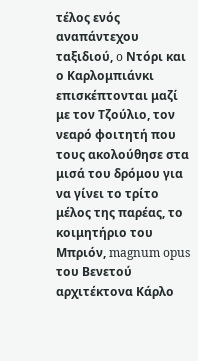τέλος ενός αναπάντεχου ταξιδιού, o Ντόρι και ο Καρλομπιάνκι επισκέπτονται μαζί με τον Τζούλιο, τον νεαρό φοιτητή που τους ακολούθησε στα μισά του δρόμου για να γίνει το τρίτο μέλος της παρέας, το κοιμητήριο του Μπριόν, magnum opus του Βενετού αρχιτέκτονα Κάρλο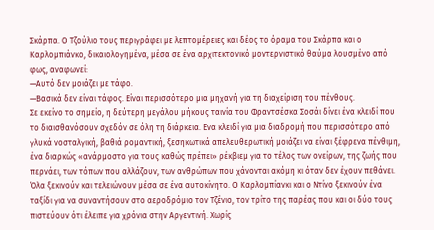Σκάρπα. Ο Τζούλιο τους περιγράφει με λεπτομέρειες και δέος το όραμα του Σκάρπα και ο Καρλομπιάνκο, δικαιολογημένα, μέσα σε ένα αρχιτεκτονικό μοντερνιστικό θαύμα λουσμένο από φως, αναφωνεί:
—Αυτό δεν μοιάζει με τάφο.
—Βασικά δεν είναι τάφος. Είναι περισσότερο μια μηχανή για τη διαχείριση του πένθους.
Σε εκείνο το σημείο, η δεύτερη μεγάλου μήκους ταινία του Φραντσέσκα Σοσάι δίνει ένα κλειδί που το διαισθανόσουν σχεδόν σε όλη τη διάρκεια. Ενα κλειδί για μια διαδρομή που περισσότερο από γλυκά νοσταλγική, βαθιά ρομαντική, ξεσηκωτικά απελευθερωτική μοιάζει να είναι ξέφρενα πένθιμη, ένα διαρκώς «ανάρμοστο για τους καθώς πρέπει» ρέκβιεμ για το τέλος των ονείρων, της ζωής που περνάει, των τόπων που αλλάζουν, των ανθρώπων που χάνονται ακόμη κι όταν δεν έχουν πεθάνει.
Όλα ξεκινούν και τελειώνουν μέσα σε ένα αυτοκίνητο. Ο Καρλομπίανκι και ο Ντίνο ξεκινούν ένα ταξίδι για να συναντήσουν στο αεροδρόμιο τον Τζένιο, τον τρίτο της παρέας που και οι δύο τους πιστεύουν ότι έλειπε για χρόνια στην Αργεντινή. Χωρίς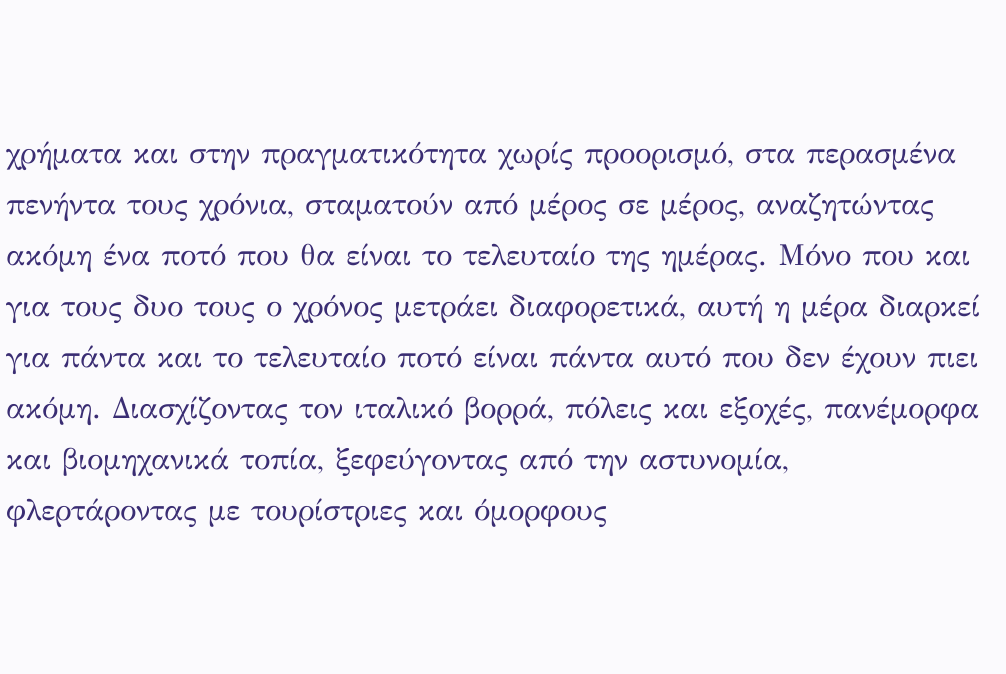χρήματα και στην πραγματικότητα χωρίς προορισμό, στα περασμένα πενήντα τους χρόνια, σταματούν από μέρος σε μέρος, αναζητώντας ακόμη ένα ποτό που θα είναι το τελευταίο της ημέρας. Μόνο που και για τους δυο τους ο χρόνος μετράει διαφορετικά, αυτή η μέρα διαρκεί για πάντα και το τελευταίο ποτό είναι πάντα αυτό που δεν έχουν πιει ακόμη. Διασχίζοντας τον ιταλικό βορρά, πόλεις και εξοχές, πανέμορφα και βιομηχανικά τοπία, ξεφεύγοντας από την αστυνομία, φλερτάροντας με τουρίστριες και όμορφους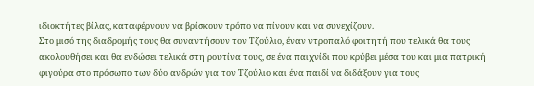ιδιοκτήτες βίλας, καταφέρνουν να βρίσκουν τρόπο να πίνουν και να συνεχίζουν.
Στο μισό της διαδρομής τους θα συναντήσουν τον Τζούλιο, έναν ντροπαλό φοιτητή που τελικά θα τους ακολουθήσει και θα ενδώσει τελικά στη ρουτίνα τους, σε ένα παιχνίδι που κρύβει μέσα του και μια πατρική φιγούρα στο πρόσωπο των δύο ανδρών για τον Τζούλιο και ένα παιδί να διδάξουν για τους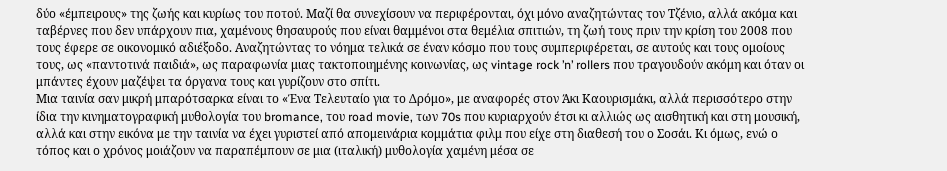δύο «έμπειρους» της ζωής και κυρίως του ποτού. Μαζί θα συνεχίσουν να περιφέρονται, όχι μόνο αναζητώντας τον Τζένιο, αλλά ακόμα και ταβέρνες που δεν υπάρχουν πια, χαμένους θησαυρούς που είναι θαμμένοι στα θεμέλια σπιτιών, τη ζωή τους πριν την κρίση του 2008 που τους έφερε σε οικονομικό αδιέξοδο. Αναζητώντας το νόημα τελικά σε έναν κόσμο που τους συμπεριφέρεται, σε αυτούς και τους ομοίους τους, ως «παντοτινά παιδιά», ως παραφωνία μιας τακτοποιημένης κοινωνίας, ως vintage rock ’n’ rollers που τραγουδούν ακόμη και όταν οι μπάντες έχουν μαζέψει τα όργανα τους και γυρίζουν στο σπίτι.
Μια ταινία σαν μικρή μπαρότσαρκα είναι το «Ένα Τελευταίο για το Δρόμο», με αναφορές στον Άκι Καουρισμάκι, αλλά περισσότερο στην ίδια την κινηματογραφική μυθολογία του bromance, του road movie, των 70s που κυριαρχούν έτσι κι αλλιώς ως αισθητική και στη μουσική, αλλά και στην εικόνα με την ταινία να έχει γυριστεί από απομεινάρια κομμάτια φιλμ που είχε στη διαθεσή του ο Σοσάι. Κι όμως, ενώ ο τόπος και ο χρόνος μοιάζουν να παραπέμπουν σε μια (ιταλική) μυθολογία χαμένη μέσα σε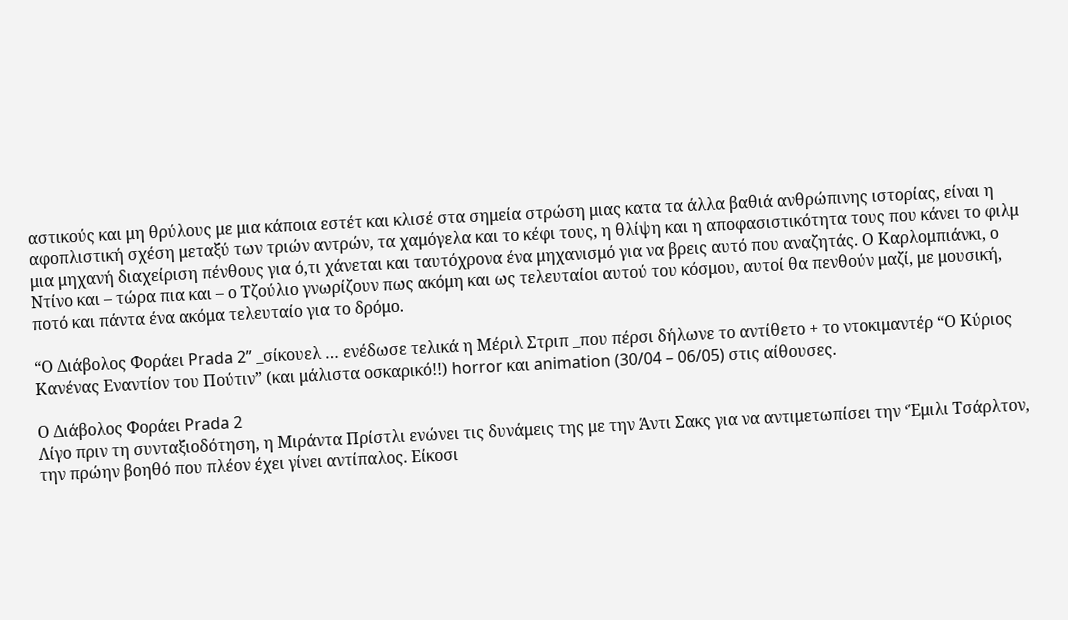αστικούς και μη θρύλους με μια κάποια εστέτ και κλισέ στα σημεία στρώση μιας κατα τα άλλα βαθιά ανθρώπινης ιστορίας, είναι η αφοπλιστική σχέση μεταξύ των τριών αντρών, τα χαμόγελα και το κέφι τους, η θλίψη και η αποφασιστικότητα τους που κάνει το φιλμ μια μηχανή διαχείριση πένθους για ό,τι χάνεται και ταυτόχρονα ένα μηχανισμό για να βρεις αυτό που αναζητάς. Ο Καρλομπιάνκι, ο Ντίνο και – τώρα πια και – ο Τζούλιο γνωρίζουν πως ακόμη και ως τελευταίοι αυτού του κόσμου, αυτοί θα πενθούν μαζί, με μουσική, ποτό και πάντα ένα ακόμα τελευταίο για το δρόμο.

“Ο Διάβολος Φοράει Prada 2” _σίκουελ … ενέδωσε τελικά η Μέριλ Στριπ _που πέρσι δήλωνε το αντίθετο + το ντοκιμαντέρ “Ο Κύριος Κανένας Εναντίον του Πούτιν” (και μάλιστα οσκαρικό!!) horror και animation (30/04 – 06/05) στις αίθουσες.

Ο Διάβολος Φοράει Prada 2
Λίγο πριν τη συνταξιοδότηση, η Μιράντα Πρίστλι ενώνει τις δυνάμεις της με την Άντι Σακς για να αντιμετωπίσει την ‘Έμιλι Τσάρλτον, την πρώην βοηθό που πλέον έχει γίνει αντίπαλος. Είκοσι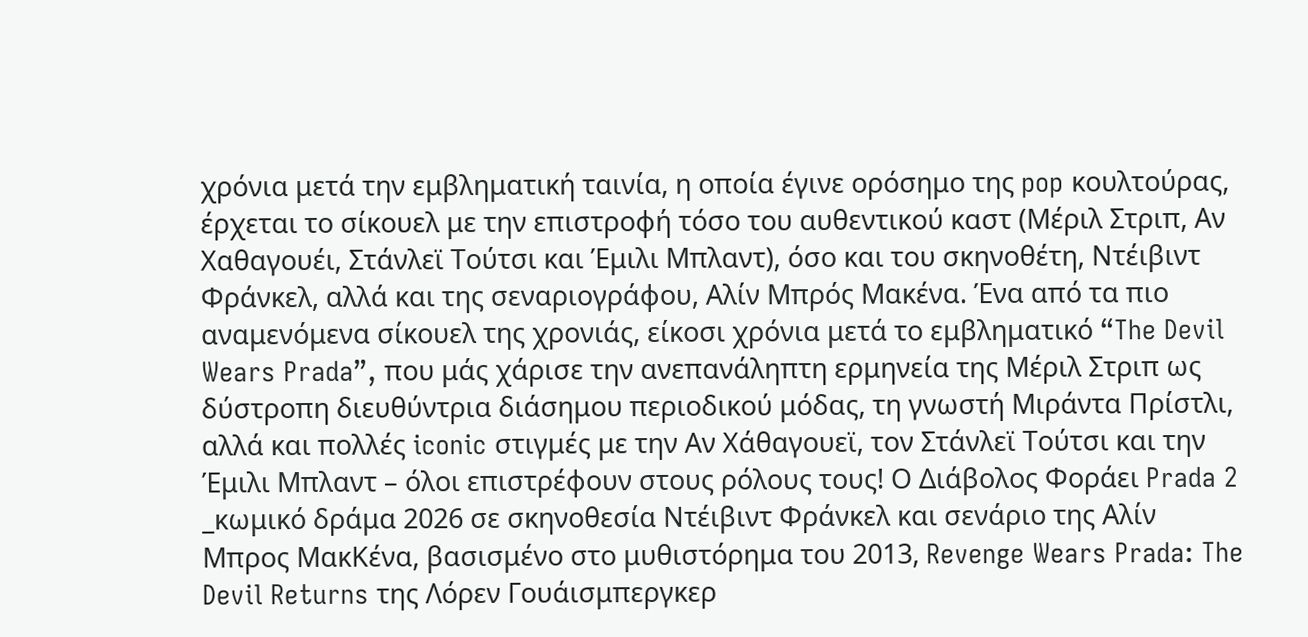χρόνια μετά την εμβληματική ταινία, η οποία έγινε ορόσημο της pop κουλτούρας, έρχεται το σίκουελ με την επιστροφή τόσο του αυθεντικού καστ (Μέριλ Στριπ, Αν Χαθαγουέι, Στάνλεϊ Τούτσι και Έμιλι Μπλαντ), όσο και του σκηνοθέτη, Ντέιβιντ Φράνκελ, αλλά και της σεναριογράφου, Αλίν Μπρός Μακένα. Ένα από τα πιο αναμενόμενα σίκουελ της χρονιάς, είκοσι χρόνια μετά το εμβληματικό “The Devil Wears Prada”, που μάς χάρισε την ανεπανάληπτη ερμηνεία της Μέριλ Στριπ ως δύστροπη διευθύντρια διάσημου περιοδικού μόδας, τη γνωστή Μιράντα Πρίστλι, αλλά και πολλές iconic στιγμές με την Αν Χάθαγουεϊ, τον Στάνλεϊ Τούτσι και την Έμιλι Μπλαντ – όλοι επιστρέφουν στους ρόλους τους! Ο Διάβολος Φοράει Prada 2 _κωμικό δράμα 2026 σε σκηνοθεσία Ντέιβιντ Φράνκελ και σενάριο της Αλίν Μπρος ΜακΚένα, βασισμένο στο μυθιστόρημα του 2013, Revenge Wears Prada: The Devil Returns της Λόρεν Γουάισμπεργκερ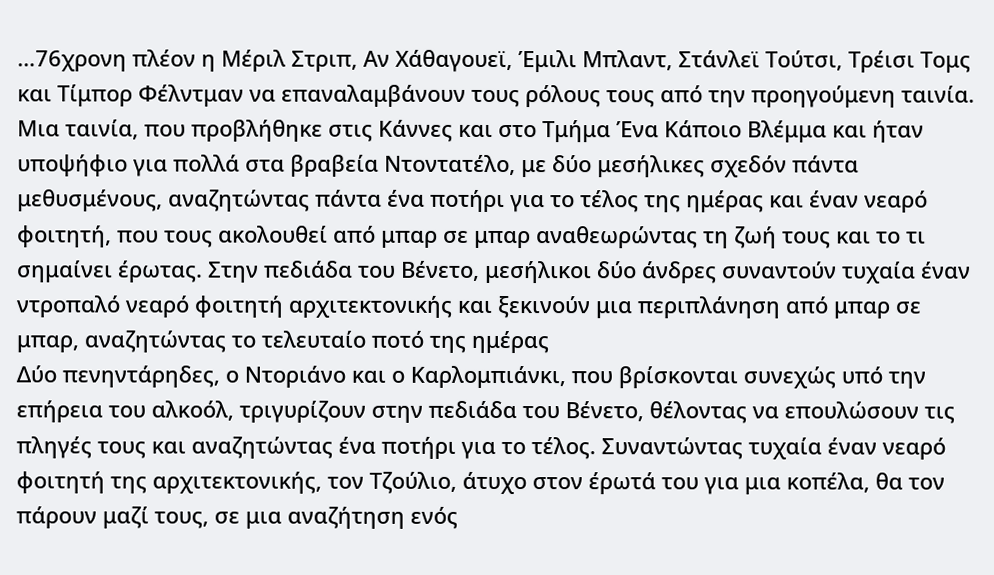…76χρονη πλέον η Μέριλ Στριπ, Αν Χάθαγουεϊ, Έμιλι Μπλαντ, Στάνλεϊ Τούτσι, Τρέισι Τομς και Τίμπορ Φέλντμαν να επαναλαμβάνουν τους ρόλους τους από την προηγούμενη ταινία.
Μια ταινία, που προβλήθηκε στις Κάννες και στο Τμήμα Ένα Κάποιο Βλέμμα και ήταν υποψήφιο για πολλά στα βραβεία Ντοντατέλο, με δύο μεσήλικες σχεδόν πάντα μεθυσμένους, αναζητώντας πάντα ένα ποτήρι για το τέλος της ημέρας και έναν νεαρό φοιτητή, που τους ακολουθεί από μπαρ σε μπαρ αναθεωρώντας τη ζωή τους και το τι σημαίνει έρωτας. Στην πεδιάδα του Βένετο, μεσήλικοι δύο άνδρες συναντούν τυχαία έναν ντροπαλό νεαρό φοιτητή αρχιτεκτονικής και ξεκινούν μια περιπλάνηση από μπαρ σε μπαρ, αναζητώντας το τελευταίο ποτό της ημέρας
Δύο πενηντάρηδες, ο Ντοριάνο και ο Καρλομπιάνκι, που βρίσκονται συνεχώς υπό την επήρεια του αλκοόλ, τριγυρίζουν στην πεδιάδα του Βένετο, θέλοντας να επουλώσουν τις πληγές τους και αναζητώντας ένα ποτήρι για το τέλος. Συναντώντας τυχαία έναν νεαρό φοιτητή της αρχιτεκτονικής, τον Τζούλιο, άτυχο στον έρωτά του για μια κοπέλα, θα τον πάρουν μαζί τους, σε μια αναζήτηση ενός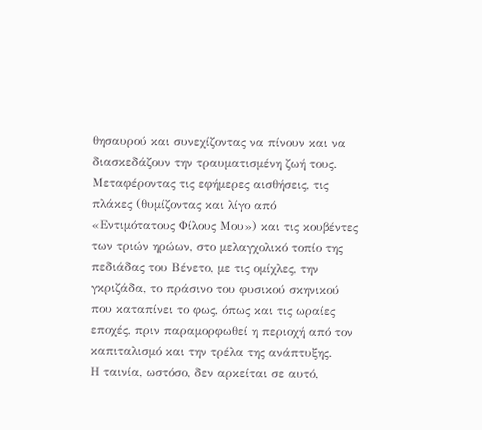θησαυρού και συνεχίζοντας να πίνουν και να διασκεδάζουν την τραυματισμένη ζωή τους. Μεταφέροντας τις εφήμερες αισθήσεις, τις πλάκες (θυμίζοντας και λίγο από «Εντιμότατους Φίλους Μου») και τις κουβέντες των τριών ηρώων, στο μελαγχολικό τοπίο της πεδιάδας του Βένετο, με τις ομίχλες, την γκριζάδα, το πράσινο του φυσικού σκηνικού που καταπίνει το φως, όπως και τις ωραίες εποχές, πριν παραμορφωθεί η περιοχή από τον καπιταλισμό και την τρέλα της ανάπτυξης.
Η ταινία, ωστόσο, δεν αρκείται σε αυτό,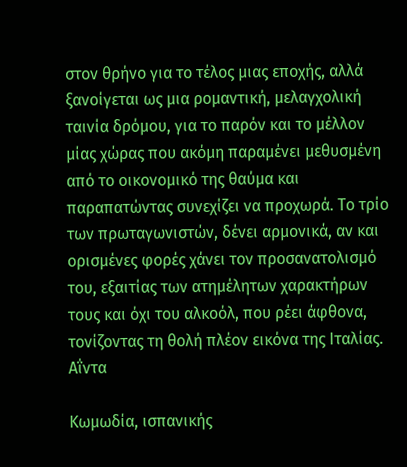στον θρήνο για το τέλος μιας εποχής, αλλά ξανοίγεται ως μια ρομαντική, μελαγχολική ταινία δρόμου, για το παρόν και το μέλλον μίας χώρας που ακόμη παραμένει μεθυσμένη από το οικονομικό της θαύμα και παραπατώντας συνεχίζει να προχωρά. Το τρίο των πρωταγωνιστών, δένει αρμονικά, αν και ορισμένες φορές χάνει τον προσανατολισμό του, εξαιτίας των ατημέλητων χαρακτήρων τους και όχι του αλκοόλ, που ρέει άφθονα, τονίζοντας τη θολή πλέον εικόνα της Ιταλίας.
Αΐντα

Κωμωδία, ισπανικής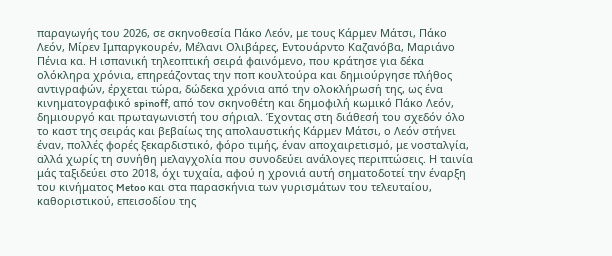παραγωγής του 2026, σε σκηνοθεσία Πάκο Λεόν, με τους Κάρμεν Μάτσι, Πάκο Λεόν, Μίρεν Ιμπαργκουρέν, Μέλανι Ολιβάρες, Εντουάρντο Καζανόβα, Μαριάνο Πένια κα. Η ισπανική τηλεοπτική σειρά φαινόμενο, που κράτησε για δέκα ολόκληρα χρόνια, επηρεάζοντας την ποπ κουλτούρα και δημιούργησε πλήθος αντιγραφών, έρχεται τώρα, δώδεκα χρόνια από την ολοκλήρωσή της, ως ένα κινηματογραφικό spinoff, από τον σκηνοθέτη και δημοφιλή κωμικό Πάκο Λεόν, δημιουργό και πρωταγωνιστή του σήριαλ. Έχοντας στη διάθεσή του σχεδόν όλο το καστ της σειράς και βεβαίως της απολαυστικής Κάρμεν Μάτσι, ο Λεόν στήνει έναν, πολλές φορές ξεκαρδιστικό, φόρο τιμής, έναν αποχαιρετισμό, με νοσταλγία, αλλά χωρίς τη συνήθη μελαγχολία που συνοδεύει ανάλογες περιπτώσεις. Η ταινία μάς ταξιδεύει στο 2018, όχι τυχαία, αφού η χρονιά αυτή σηματοδοτεί την έναρξη του κινήματος Metoo και στα παρασκήνια των γυρισμάτων του τελευταίου, καθοριστικού, επεισοδίου της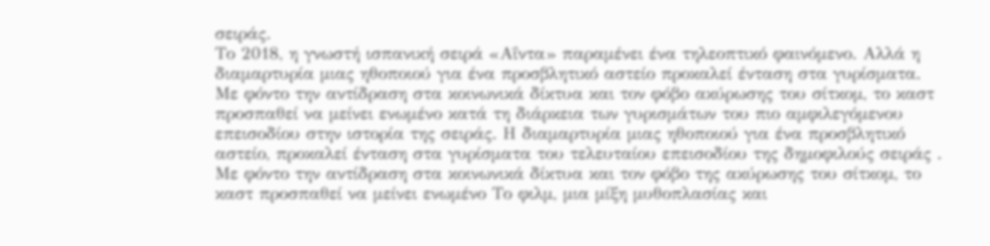σειράς.
Το 2018, η γνωστή ισπανική σειρά «Αΐντα» παραμένει ένα τηλεοπτικό φαινόμενο. Αλλά η διαμαρτυρία μιας ηθοποιού για ένα προσβλητικό αστείο προκαλεί ένταση στα γυρίσματα. Με φόντο την αντίδραση στα κοινωνικά δίκτυα και τον φόβο ακύρωσης του σίτκομ, το καστ προσπαθεί να μείνει ενωμένο κατά τη διάρκεια των γυρισμάτων του πιο αμφιλεγόμενου επεισοδίου στην ιστορία της σειράς. Η διαμαρτυρία μιας ηθοποιού για ένα προσβλητικό αστείο, προκαλεί ένταση στα γυρίσματα του τελευταίου επεισοδίου της δημοφιλούς σειράς . Με φόντο την αντίδραση στα κοινωνικά δίκτυα και τον φόβο της ακύρωσης του σίτκομ, το καστ προσπαθεί να μείνει ενωμένο Το φιλμ, μια μίξη μυθοπλασίας και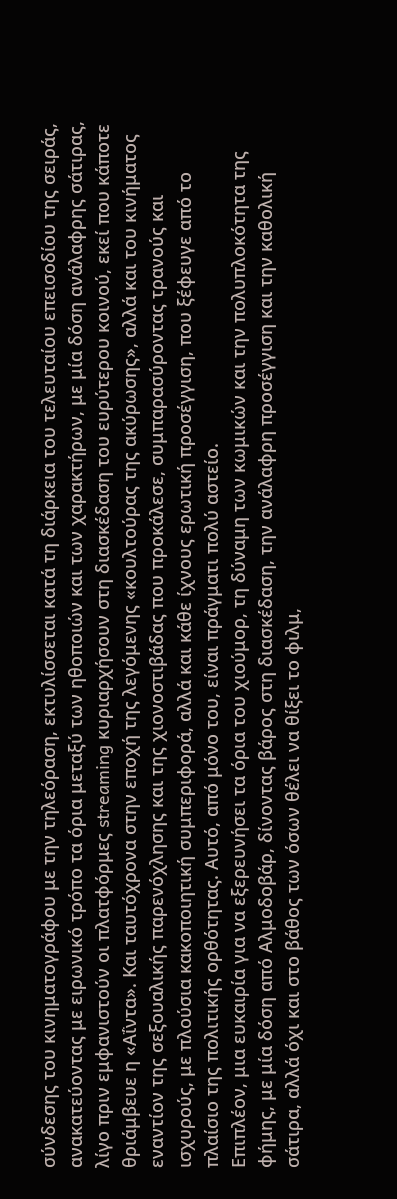σύνδεσης του κινηματογράφου με την τηλεόραση, εκτυλίσσεται κατά τη διάρκεια του τελευταίου επεισοδίου της σειράς, ανακατεύοντας με ειρωνικό τρόπο τα όρια μεταξύ των ηθοποιών και των χαρακτήρων, με μία δόση ανάλαφρης σάτιρας, λίγο πριν εμφανιστούν οι πλατφόρμες streaming κυριαρχήσουν στη διασκέδαση του ευρύτερου κοινού, εκεί που κάποτε θριάμβευε η «Αΐντα». Και ταυτόχρονα στην εποχή της λεγόμενης «κουλτούρας της ακύρωσης», αλλά και του κινήματος εναντίον της σεξουαλικής παρενόχλησης και της χιονοστιβάδας που προκάλεσε, συμπαρασύροντας τρανούς και ισχυρούς, με πλούσια κακοποιητική συμπεριφορά, αλλά και κάθε ίχνους ερωτική προσέγγιση, που ξέφευγε από το πλαίσιο της πολιτικής ορθότητας. Αυτό, από μόνο του, είναι πράγματι πολύ αστείο.
Επιπλέον, μια ευκαιρία για να εξερευνήσει τα όρια του χιούμορ, τη δύναμη των κωμικών και την πολυπλοκότητα της φήμης, με μία δόση από Αλμοδοβάρ, δίνοντας βάρος στη διασκέδαση, την ανάλαφρη προσέγγιση και την καθολική σάτιρα, αλλά όχι και στο βάθος των όσων θέλει να θίξει το φιλμ,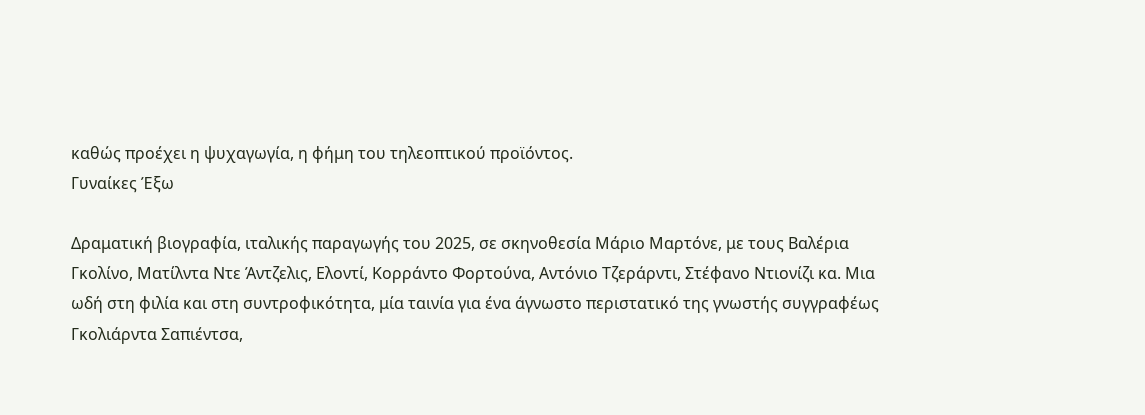καθώς προέχει η ψυχαγωγία, η φήμη του τηλεοπτικού προϊόντος.
Γυναίκες Έξω

Δραματική βιογραφία, ιταλικής παραγωγής του 2025, σε σκηνοθεσία Μάριο Μαρτόνε, με τους Βαλέρια Γκολίνο, Ματίλντα Ντε Άντζελις, Ελοντί, Κορράντο Φορτούνα, Αντόνιο Τζεράρντι, Στέφανο Ντιονίζι κα. Μια ωδή στη φιλία και στη συντροφικότητα, μία ταινία για ένα άγνωστο περιστατικό της γνωστής συγγραφέως Γκολιάρντα Σαπιέντσα,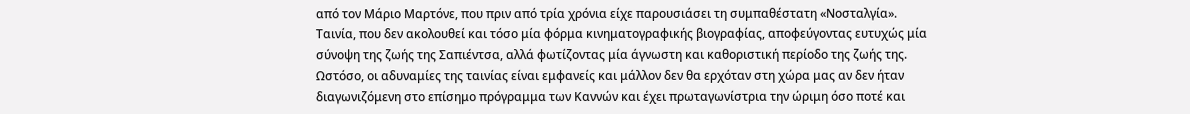από τον Μάριο Μαρτόνε, που πριν από τρία χρόνια είχε παρουσιάσει τη συμπαθέστατη «Νοσταλγία». Ταινία, που δεν ακολουθεί και τόσο μία φόρμα κινηματογραφικής βιογραφίας, αποφεύγοντας ευτυχώς μία σύνοψη της ζωής της Σαπιέντσα, αλλά φωτίζοντας μία άγνωστη και καθοριστική περίοδο της ζωής της. Ωστόσο, οι αδυναμίες της ταινίας είναι εμφανείς και μάλλον δεν θα ερχόταν στη χώρα μας αν δεν ήταν διαγωνιζόμενη στο επίσημο πρόγραμμα των Καννών και έχει πρωταγωνίστρια την ώριμη όσο ποτέ και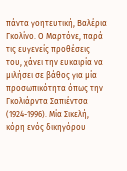πάντα γοητευτική, Βαλέρια Γκολίνο. Ο Μαρτόνε, παρά τις ευγενείς προθέσεις του, χάνει την ευκαιρία να μιλήσει σε βάθος για μία προσωπικότητα όπως την Γκολιάρντα Σαπιέντσα (1924-1996). Μία Σικελή, κόρη ενός δικηγόρου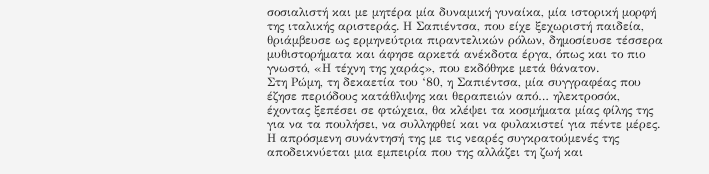σοσιαλιστή και με μητέρα μία δυναμική γυναίκα, μία ιστορική μορφή της ιταλικής αριστεράς. Η Σαπιέντσα, που είχε ξεχωριστή παιδεία, θριάμβευσε ως ερμηνεύτρια πιραντελικών ρόλων, δημοσίευσε τέσσερα μυθιστορήματα και άφησε αρκετά ανέκδοτα έργα, όπως και το πιο γνωστό, «Η τέχνη της χαράς», που εκδόθηκε μετά θάνατον.
Στη Ρώμη, τη δεκαετία του ‘80, η Σαπιέντσα, μία συγγραφέας που έζησε περιόδους κατάθλιψης και θεραπειών από… ηλεκτροσόκ, έχοντας ξεπέσει σε φτώχεια, θα κλέψει τα κοσμήματα μίας φίλης της για να τα πουλήσει, να συλληφθεί και να φυλακιστεί για πέντε μέρες. Η απρόσμενη συνάντησή της με τις νεαρές συγκρατούμενές της αποδεικνύεται μια εμπειρία που της αλλάζει τη ζωή και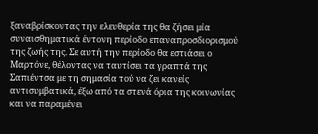ξαναβρίσκοντας την ελευθερία της θα ζήσει μία συναισθηματικά έντονη περίοδο επαναπροσδιορισμού της ζωής της. Σε αυτή την περίοδο θα εστιάσει ο Μαρτόνε, θέλοντας να ταυτίσει τα γραπτά της Σαπιέντσα με τη σημασία τού να ζει κανείς αντισυμβατικά, έξω από τα στενά όρια της κοινωνίας και να παραμένει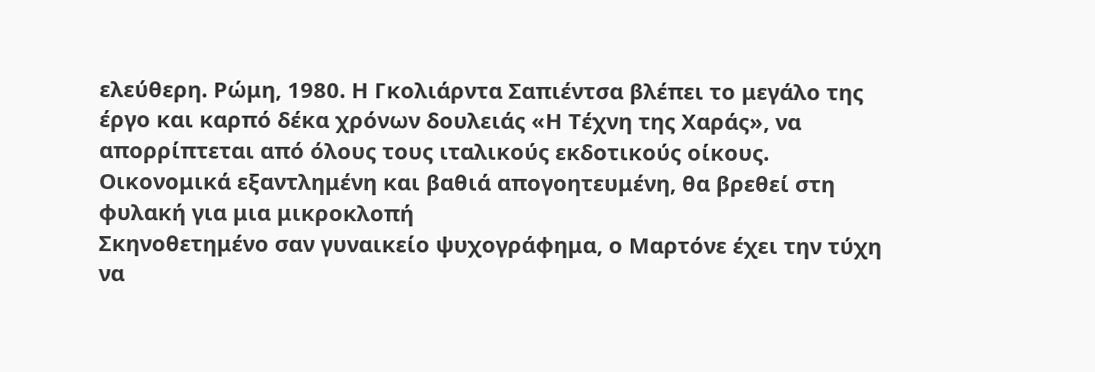ελεύθερη. Ρώμη, 1980. Η Γκολιάρντα Σαπιέντσα βλέπει το μεγάλο της έργο και καρπό δέκα χρόνων δουλειάς «Η Τέχνη της Χαράς», να απορρίπτεται από όλους τους ιταλικούς εκδοτικούς οίκους. Οικονομικά εξαντλημένη και βαθιά απογοητευμένη, θα βρεθεί στη φυλακή για μια μικροκλοπή
Σκηνοθετημένο σαν γυναικείο ψυχογράφημα, ο Μαρτόνε έχει την τύχη να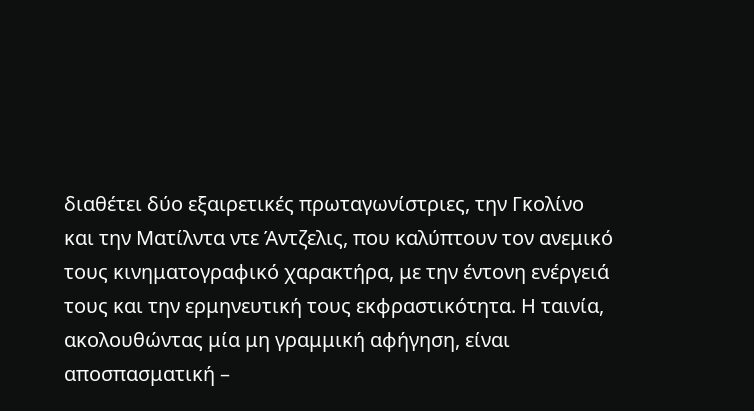διαθέτει δύο εξαιρετικές πρωταγωνίστριες, την Γκολίνο και την Ματίλντα ντε Άντζελις, που καλύπτουν τον ανεμικό τους κινηματογραφικό χαρακτήρα, με την έντονη ενέργειά τους και την ερμηνευτική τους εκφραστικότητα. Η ταινία, ακολουθώντας μία μη γραμμική αφήγηση, είναι αποσπασματική –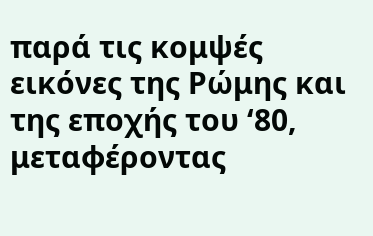παρά τις κομψές εικόνες της Ρώμης και της εποχής του ‘80, μεταφέροντας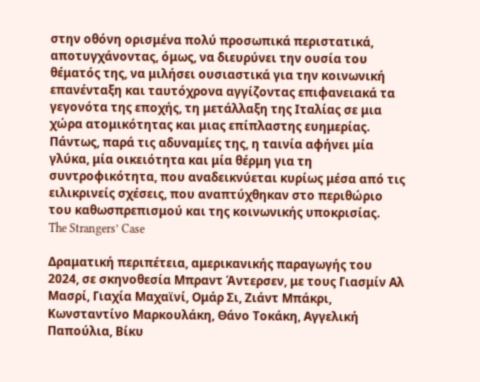στην οθόνη ορισμένα πολύ προσωπικά περιστατικά, αποτυγχάνοντας, όμως, να διευρύνει την ουσία του θέματός της, να μιλήσει ουσιαστικά για την κοινωνική επανένταξη και ταυτόχρονα αγγίζοντας επιφανειακά τα γεγονότα της εποχής, τη μετάλλαξη της Ιταλίας σε μια χώρα ατομικότητας και μιας επίπλαστης ευημερίας. Πάντως, παρά τις αδυναμίες της, η ταινία αφήνει μία γλύκα, μία οικειότητα και μία θέρμη για τη συντροφικότητα, που αναδεικνύεται κυρίως μέσα από τις ειλικρινείς σχέσεις, που αναπτύχθηκαν στο περιθώριο του καθωσπρεπισμού και της κοινωνικής υποκρισίας.
The Strangers’ Case

Δραματική περιπέτεια, αμερικανικής παραγωγής του 2024, σε σκηνοθεσία Μπραντ Άντερσεν, με τους Γιασμίν Αλ Μασρί, Γιαχία Μαχαϊνί, Ομάρ Σι, Ζιάντ Μπάκρι, Κωνσταντίνο Μαρκουλάκη, Θάνο Τοκάκη, Αγγελική Παπούλια, Βίκυ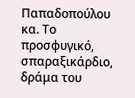Παπαδοπούλου κα. Το προσφυγικό, σπαραξικάρδιο, δράμα του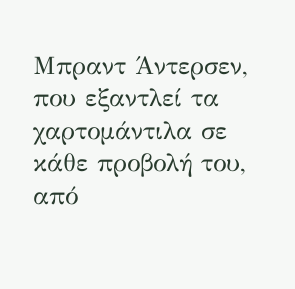Μπραντ Άντερσεν, που εξαντλεί τα χαρτομάντιλα σε κάθε προβολή του, από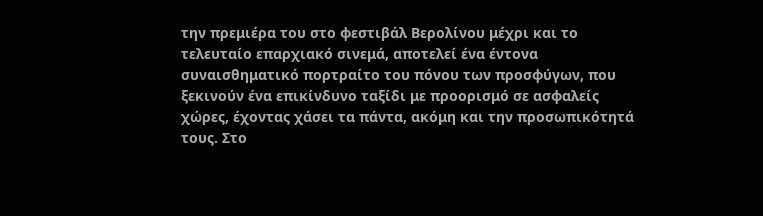την πρεμιέρα του στο φεστιβάλ Βερολίνου μέχρι και το τελευταίο επαρχιακό σινεμά, αποτελεί ένα έντονα συναισθηματικό πορτραίτο του πόνου των προσφύγων, που ξεκινούν ένα επικίνδυνο ταξίδι με προορισμό σε ασφαλείς χώρες, έχοντας χάσει τα πάντα, ακόμη και την προσωπικότητά τους. Στο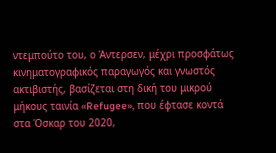ντεμπούτο του, ο Άντερσεν, μέχρι προσφάτως κινηματογραφικός παραγωγός και γνωστός ακτιβιστής, βασίζεται στη δική του μικρού μήκους ταινία «Refugee», που έφτασε κοντά στα Όσκαρ του 2020,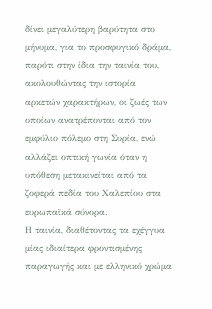δίνει μεγαλύτερη βαρύτητα στο μήνυμα, για το προσφυγικό δράμα, παρότι στην ίδια την ταινία του, ακολουθώντας την ιστορία αρκετών χαρακτήρων, οι ζωές των οποίων ανατρέπονται από τον εμφύλιο πόλεμο στη Συρία, ενώ αλλάζει οπτική γωνία όταν η υπόθεση μετακινείται από τα ζοφερά πεδία του Χαλεπίου στα ευρωπαϊκά σύνορα.
Η ταινία, διαθέτοντας τα εχέγγυα μίας ιδιαίτερα φροντισμένης παραγωγής και με ελληνικό χρώμα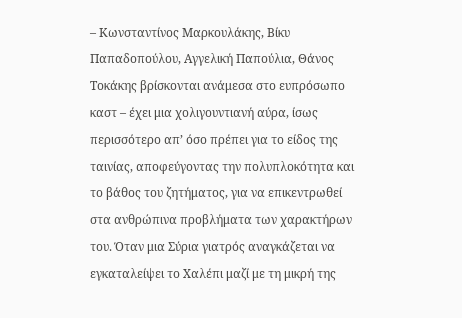– Κωνσταντίνος Μαρκουλάκης, Βίκυ Παπαδοπούλου, Αγγελική Παπούλια, Θάνος Τοκάκης βρίσκονται ανάμεσα στο ευπρόσωπο καστ – έχει μια χολιγουντιανή αύρα, ίσως περισσότερο απ’ όσο πρέπει για το είδος της ταινίας, αποφεύγοντας την πολυπλοκότητα και το βάθος του ζητήματος, για να επικεντρωθεί στα ανθρώπινα προβλήματα των χαρακτήρων του. Όταν μια Σύρια γιατρός αναγκάζεται να εγκαταλείψει το Χαλέπι μαζί με τη μικρή της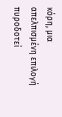κόρη, μια απελπισμένη επιλογή πυροδοτεί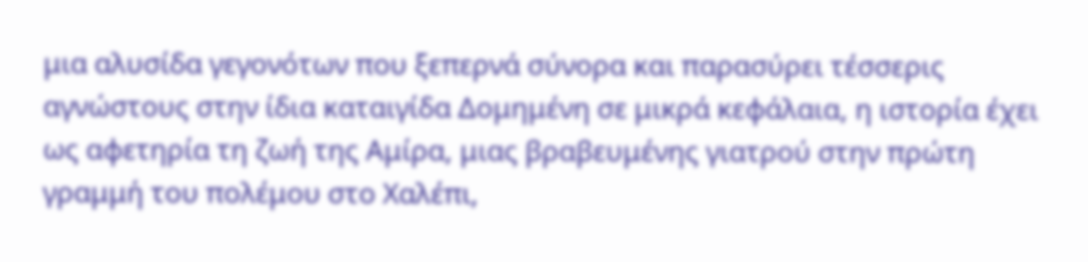μια αλυσίδα γεγονότων που ξεπερνά σύνορα και παρασύρει τέσσερις αγνώστους στην ίδια καταιγίδα Δομημένη σε μικρά κεφάλαια, η ιστορία έχει ως αφετηρία τη ζωή της Αμίρα, μιας βραβευμένης γιατρού στην πρώτη γραμμή του πολέμου στο Χαλέπι,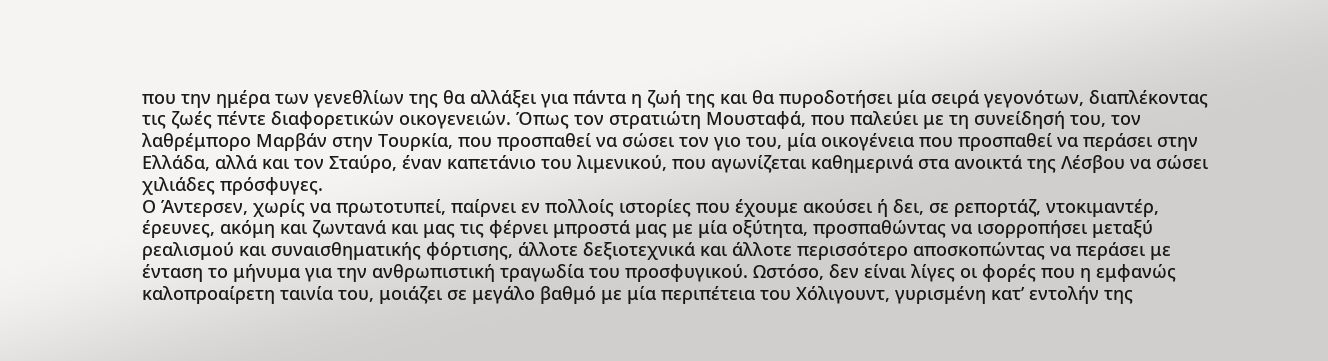που την ημέρα των γενεθλίων της θα αλλάξει για πάντα η ζωή της και θα πυροδοτήσει μία σειρά γεγονότων, διαπλέκοντας τις ζωές πέντε διαφορετικών οικογενειών. Όπως τον στρατιώτη Μουσταφά, που παλεύει με τη συνείδησή του, τον λαθρέμπορο Μαρβάν στην Τουρκία, που προσπαθεί να σώσει τον γιο του, μία οικογένεια που προσπαθεί να περάσει στην Ελλάδα, αλλά και τον Σταύρο, έναν καπετάνιο του λιμενικού, που αγωνίζεται καθημερινά στα ανοικτά της Λέσβου να σώσει χιλιάδες πρόσφυγες.
Ο Άντερσεν, χωρίς να πρωτοτυπεί, παίρνει εν πολλοίς ιστορίες που έχουμε ακούσει ή δει, σε ρεπορτάζ, ντοκιμαντέρ, έρευνες, ακόμη και ζωντανά και μας τις φέρνει μπροστά μας με μία οξύτητα, προσπαθώντας να ισορροπήσει μεταξύ ρεαλισμού και συναισθηματικής φόρτισης, άλλοτε δεξιοτεχνικά και άλλοτε περισσότερο αποσκοπώντας να περάσει με ένταση το μήνυμα για την ανθρωπιστική τραγωδία του προσφυγικού. Ωστόσο, δεν είναι λίγες οι φορές που η εμφανώς καλοπροαίρετη ταινία του, μοιάζει σε μεγάλο βαθμό με μία περιπέτεια του Χόλιγουντ, γυρισμένη κατ’ εντολήν της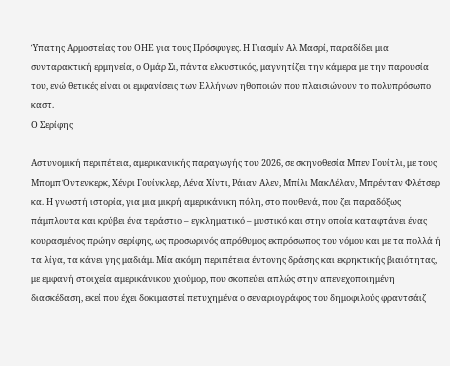Ύπατης Αρμοστείας του ΟΗΕ για τους Πρόσφυγες. Η Γιασμίν Αλ Μασρί, παραδίδει μια συνταρακτική ερμηνεία, ο Ομάρ Σι, πάντα ελκυστικός, μαγνητίζει την κάμερα με την παρουσία του, ενώ θετικές είναι οι εμφανίσεις των Ελλήνων ηθοποιών που πλαισιώνουν το πολυπρόσωπο καστ.
Ο Σερίφης

Αστυνομική περιπέτεια, αμερικανικής παραγωγής του 2026, σε σκηνοθεσία Μπεν Γουίτλι, με τους Μπομπ Όντενκερκ, Χένρι Γουίνκλερ, Λένα Χίντι, Ράιαν Αλεν, Μπίλι ΜακΛέλαν, Μπρένταν Φλέτσερ κα. Η γνωστή ιστορία, για μια μικρή αμερικάνικη πόλη, στο πουθενά, που ζει παραδόξως πάμπλουτα και κρύβει ένα τεράστιο – εγκληματικό – μυστικό και στην οποία καταφτάνει ένας κουρασμένος πρώην σερίφης, ως προσωρινός απρόθυμος εκπρόσωπος του νόμου και με τα πολλά ή τα λίγα, τα κάνει γης μαδιάμ. Μία ακόμη περιπέτεια έντονης δράσης και εκρηκτικής βιαιότητας, με εμφανή στοιχεία αμερικάνικου χιούμορ, που σκοπεύει απλώς στην απενεχοποιημένη διασκέδαση, εκεί που έχει δοκιμαστεί πετυχημένα ο σεναριογράφος του δημοφιλούς φραντσάιζ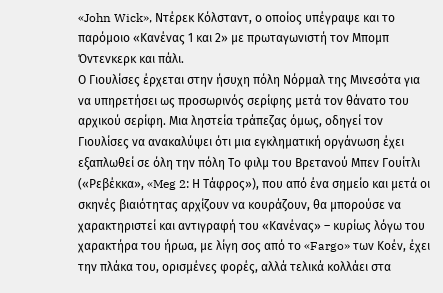«John Wick», Ντέρεκ Κόλσταντ, ο οποίος υπέγραψε και το παρόμοιο «Κανένας 1 και 2» με πρωταγωνιστή τον Μπομπ Όντενκερκ και πάλι.
Ο Γιουλίσες έρχεται στην ήσυχη πόλη Νόρμαλ της Μινεσότα για να υπηρετήσει ως προσωρινός σερίφης μετά τον θάνατο του αρχικού σερίφη. Μια ληστεία τράπεζας όμως, οδηγεί τον Γιουλίσες να ανακαλύψει ότι μια εγκληματική οργάνωση έχει εξαπλωθεί σε όλη την πόλη Το φιλμ του Βρετανού Μπεν Γουίτλι («Ρεβέκκα», «Meg 2: Η Τάφρος»), που από ένα σημείο και μετά οι σκηνές βιαιότητας αρχίζουν να κουράζουν, θα μπορούσε να χαρακτηριστεί και αντιγραφή του «Κανένας» – κυρίως λόγω του χαρακτήρα του ήρωα, με λίγη σος από το «Fargo» των Κοέν, έχει την πλάκα του, ορισμένες φορές, αλλά τελικά κολλάει στα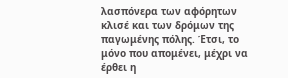λασπόνερα των αφόρητων κλισέ και των δρόμων της παγωμένης πόλης. Έτσι, το μόνο που απομένει, μέχρι να έρθει η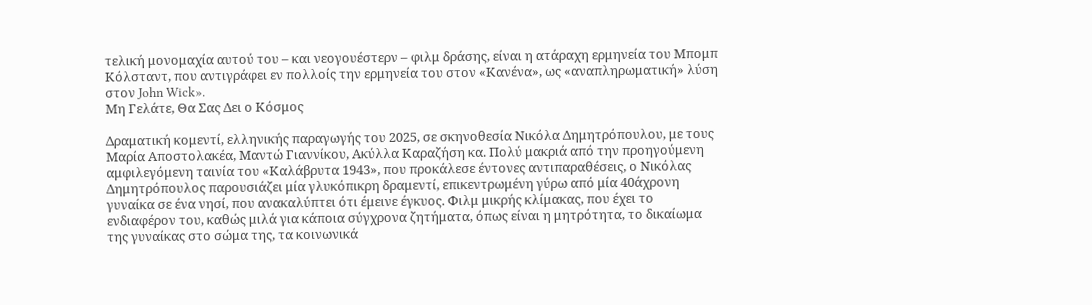τελική μονομαχία αυτού του – και νεογουέστερν – φιλμ δράσης, είναι η ατάραχη ερμηνεία του Μπομπ Κόλσταντ, που αντιγράφει εν πολλοίς την ερμηνεία του στον «Κανένα», ως «αναπληρωματική» λύση στον John Wick».
Μη Γελάτε, Θα Σας Δει ο Κόσμος

Δραματική κομεντί, ελληνικής παραγωγής του 2025, σε σκηνοθεσία Νικόλα Δημητρόπουλου, με τους Μαρία Αποστολακέα, Μαντώ Γιαννίκου, Ακύλλα Καραζήση κα. Πολύ μακριά από την προηγούμενη αμφιλεγόμενη ταινία του «Καλάβρυτα 1943», που προκάλεσε έντονες αντιπαραθέσεις, ο Νικόλας Δημητρόπουλος παρουσιάζει μία γλυκόπικρη δραμεντί, επικεντρωμένη γύρω από μία 40άχρονη γυναίκα σε ένα νησί, που ανακαλύπτει ότι έμεινε έγκυος. Φιλμ μικρής κλίμακας, που έχει το ενδιαφέρον του, καθώς μιλά για κάποια σύγχρονα ζητήματα, όπως είναι η μητρότητα, το δικαίωμα της γυναίκας στο σώμα της, τα κοινωνικά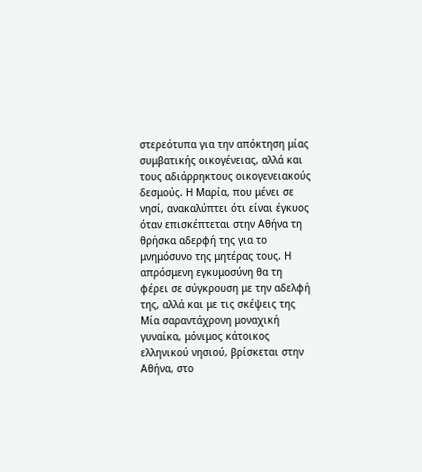στερεότυπα για την απόκτηση μίας συμβατικής οικογένειας, αλλά και τους αδιάρρηκτους οικογενειακούς δεσμούς. Η Μαρία, που μένει σε νησί, ανακαλύπτει ότι είναι έγκυος όταν επισκέπτεται στην Αθήνα τη θρήσκα αδερφή της για το μνημόσυνο της μητέρας τους. Η απρόσμενη εγκυμοσύνη θα τη φέρει σε σύγκρουση με την αδελφή της, αλλά και με τις σκέψεις της
Μία σαραντάχρονη μοναχική γυναίκα, μόνιμος κάτοικος ελληνικού νησιού, βρίσκεται στην Αθήνα, στο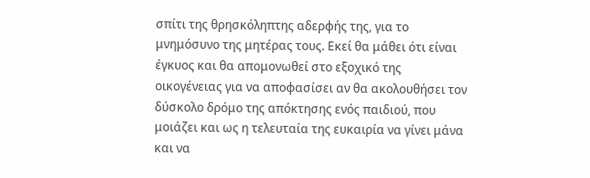σπίτι της θρησκόληπτης αδερφής της, για το μνημόσυνο της μητέρας τους. Εκεί θα μάθει ότι είναι έγκυος και θα απομονωθεί στο εξοχικό της οικογένειας για να αποφασίσει αν θα ακολουθήσει τον δύσκολο δρόμο της απόκτησης ενός παιδιού, που μοιάζει και ως η τελευταία της ευκαιρία να γίνει μάνα και να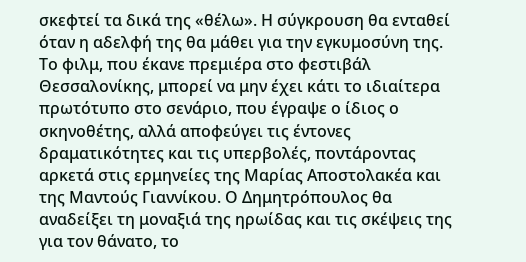σκεφτεί τα δικά της «θέλω». Η σύγκρουση θα ενταθεί όταν η αδελφή της θα μάθει για την εγκυμοσύνη της. Το φιλμ, που έκανε πρεμιέρα στο φεστιβάλ Θεσσαλονίκης, μπορεί να μην έχει κάτι το ιδιαίτερα πρωτότυπο στο σενάριο, που έγραψε ο ίδιος ο σκηνοθέτης, αλλά αποφεύγει τις έντονες δραματικότητες και τις υπερβολές, ποντάροντας αρκετά στις ερμηνείες της Μαρίας Αποστολακέα και της Μαντούς Γιαννίκου. Ο Δημητρόπουλος θα αναδείξει τη μοναξιά της ηρωίδας και τις σκέψεις της για τον θάνατο, το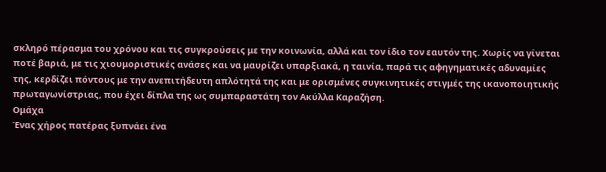σκληρό πέρασμα του χρόνου και τις συγκρούσεις με την κοινωνία, αλλά και τον ίδιο τον εαυτόν της. Χωρίς να γίνεται ποτέ βαριά, με τις χιουμοριστικές ανάσες και να μαυρίζει υπαρξιακά, η ταινία, παρά τις αφηγηματικές αδυναμίες της, κερδίζει πόντους με την ανεπιτήδευτη απλότητά της και με ορισμένες συγκινητικές στιγμές της ικανοποιητικής πρωταγωνίστριας, που έχει δίπλα της ως συμπαραστάτη τον Ακύλλα Καραζήση.
Ομάχα
Ένας χήρος πατέρας ξυπνάει ένα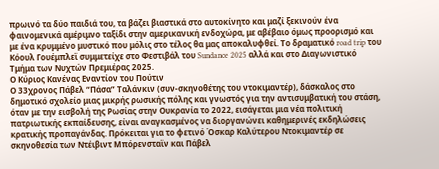πρωινό τα δύο παιδιά του, τα βάζει βιαστικά στο αυτοκίνητο και μαζί ξεκινούν ένα φαινομενικά αμέριμνο ταξίδι στην αμερικανική ενδοχώρα, με αβέβαιο όμως προορισμό και με ένα κρυμμένο μυστικό που μόλις στο τέλος θα μας αποκαλυφθεί. Το δραματικό road trip του Κόουλ Γουέμπλεϊ συμμετείχε στο Φεστιβάλ του Sundance 2025 αλλά και στο Διαγωνιστικό Τμήμα των Νυχτών Πρεμιέρας 2025.
Ο Κύριος Κανένας Εναντίον του Πούτιν
Ο 33χρονος Πάβελ “Πάσα” Ταλάνκιν (συν-σκηνοθέτης του ντοκιμαντέρ), δάσκαλος στο δημοτικό σχολείο μιας μικρής ρωσικής πόλης και γνωστός για την αντισυμβατική του στάση, όταν με την εισβολή της Ρωσίας στην Ουκρανία το 2022, εισάγεται μια νέα πολιτική πατριωτικής εκπαίδευσης, είναι αναγκασμένος να διοργανώνει καθημερινές εκδηλώσεις κρατικής προπαγάνδας. Πρόκειται για το φετινό Όσκαρ Καλύτερου Ντοκιμαντέρ σε σκηνοθεσία των Ντέιβιντ Μπόρενσταϊν και Πάβελ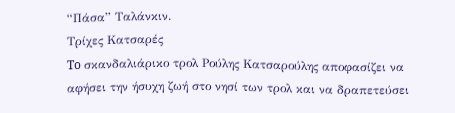“Πάσα” Ταλάνκιν.
Τρίχες Κατσαρές
To σκανδαλιάρικο τρολ Ρούλης Κατσαρούλης αποφασίζει να αφήσει την ήσυχη ζωή στο νησί των τρολ και να δραπετεύσει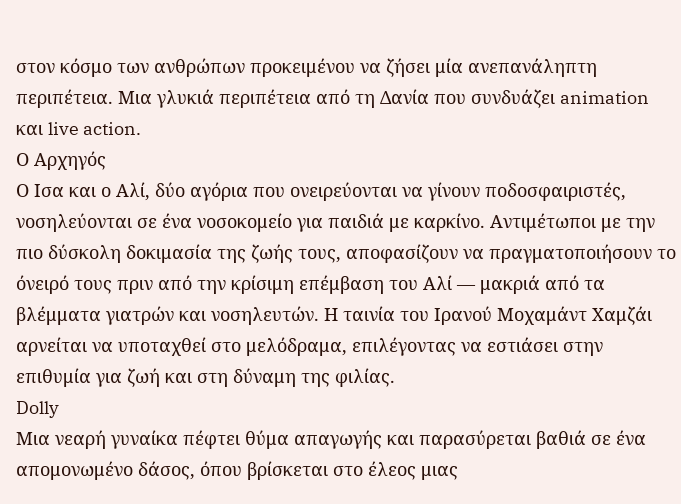στον κόσμο των ανθρώπων προκειμένου να ζήσει μία ανεπανάληπτη περιπέτεια. Μια γλυκιά περιπέτεια από τη Δανία που συνδυάζει animation και live action.
Ο Αρχηγός
Ο Ισα και ο Αλί, δύο αγόρια που ονειρεύονται να γίνουν ποδοσφαιριστές, νοσηλεύονται σε ένα νοσοκομείο για παιδιά με καρκίνο. Αντιμέτωποι με την πιο δύσκολη δοκιμασία της ζωής τους, αποφασίζουν να πραγματοποιήσουν το όνειρό τους πριν από την κρίσιμη επέμβαση του Αλί — μακριά από τα βλέμματα γιατρών και νοσηλευτών. Η ταινία του Ιρανού Μοχαμάντ Χαμζάι αρνείται να υποταχθεί στο μελόδραμα, επιλέγοντας να εστιάσει στην επιθυμία για ζωή και στη δύναμη της φιλίας.
Dolly
Μια νεαρή γυναίκα πέφτει θύμα απαγωγής και παρασύρεται βαθιά σε ένα απομονωμένο δάσος, όπου βρίσκεται στο έλεος μιας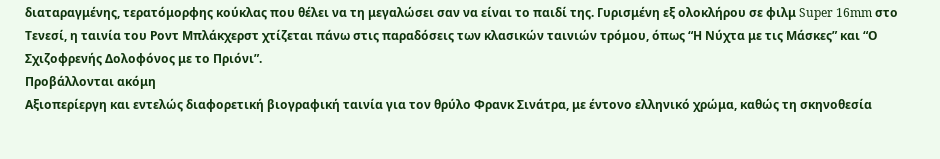διαταραγμένης, τερατόμορφης κούκλας που θέλει να τη μεγαλώσει σαν να είναι το παιδί της. Γυρισμένη εξ ολοκλήρου σε φιλμ Super 16mm στο Τενεσί, η ταινία του Ροντ Μπλάκχερστ χτίζεται πάνω στις παραδόσεις των κλασικών ταινιών τρόμου, όπως “Η Νύχτα με τις Μάσκες” και “Ο Σχιζοφρενής Δολοφόνος με το Πριόνι”.
Προβάλλονται ακόμη
Αξιοπερίεργη και εντελώς διαφορετική βιογραφική ταινία για τον θρύλο Φρανκ Σινάτρα, με έντονο ελληνικό χρώμα, καθώς τη σκηνοθεσία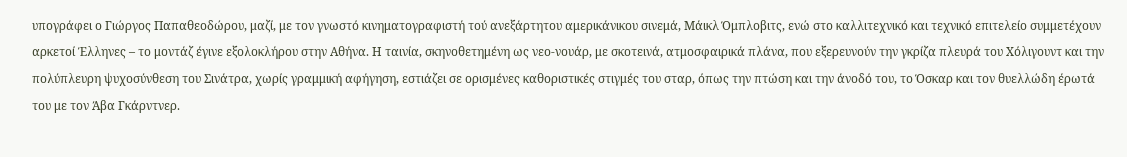υπογράφει ο Γιώργος Παπαθεοδώρου, μαζί, με τον γνωστό κινηματογραφιστή τού ανεξάρτητου αμερικάνικου σινεμά, Μάικλ Όμπλοβιτς, ενώ στο καλλιτεχνικό και τεχνικό επιτελείο συμμετέχουν αρκετοί Έλληνες – το μοντάζ έγινε εξολοκλήρου στην Αθήνα. Η ταινία, σκηνοθετημένη ως νεο-νουάρ, με σκοτεινά, ατμοσφαιρικά πλάνα, που εξερευνούν την γκρίζα πλευρά του Χόλιγουντ και την πολύπλευρη ψυχοσύνθεση του Σινάτρα, χωρίς γραμμική αφήγηση, εστιάζει σε ορισμένες καθοριστικές στιγμές του σταρ, όπως την πτώση και την άνοδό του, το Όσκαρ και τον θυελλώδη έρωτά του με τον Άβα Γκάρντνερ.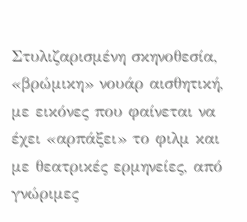Στυλιζαρισμένη σκηνοθεσία, «βρώμικη» νουάρ αισθητική, με εικόνες που φαίνεται να έχει «αρπάξει» το φιλμ και με θεατρικές ερμηνείες, από γνώριμες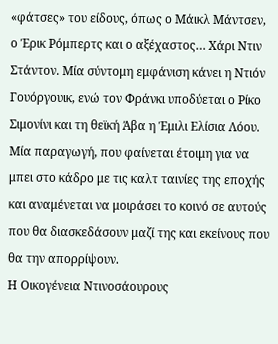«φάτσες» του είδους, όπως ο Μάικλ Μάντσεν, ο Έρικ Ρόμπερτς και ο αξέχαστος… Χάρι Ντιν Στάντον. Μία σύντομη εμφάνιση κάνει η Ντιόν Γουόργουικ, ενώ τον Φράνκι υποδύεται ο Ρίκο Σιμονίνι και τη θεϊκή Άβα η Έμιλι Ελίσια Λόου. Μία παραγωγή, που φαίνεται έτοιμη για να μπει στο κάδρο με τις καλτ ταινίες της εποχής και αναμένεται να μοιράσει το κοινό σε αυτούς που θα διασκεδάσουν μαζί της και εκείνους που θα την απορρίψουν.
Η Οικογένεια Ντινοσάουρους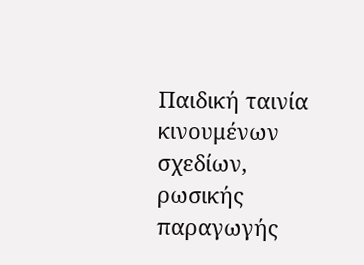Παιδική ταινία κινουμένων σχεδίων, ρωσικής παραγωγής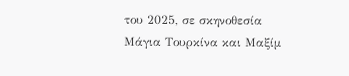του 2025, σε σκηνοθεσία Μάγια Τουρκίνα και Μαξίμ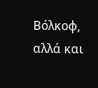Βόλκοφ, αλλά και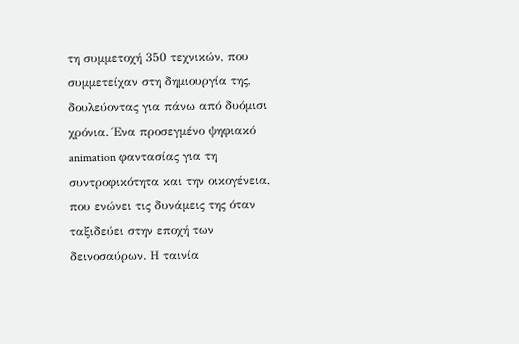τη συμμετοχή 350 τεχνικών, που συμμετείχαν στη δημιουργία της, δουλεύοντας για πάνω από δυόμισι χρόνια. Ένα προσεγμένο ψηφιακό animation φαντασίας για τη συντροφικότητα και την οικογένεια, που ενώνει τις δυνάμεις της όταν ταξιδεύει στην εποχή των δεινοσαύρων. Η ταινία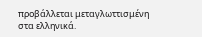προβάλλεται μεταγλωττισμένη στα ελληνικά.